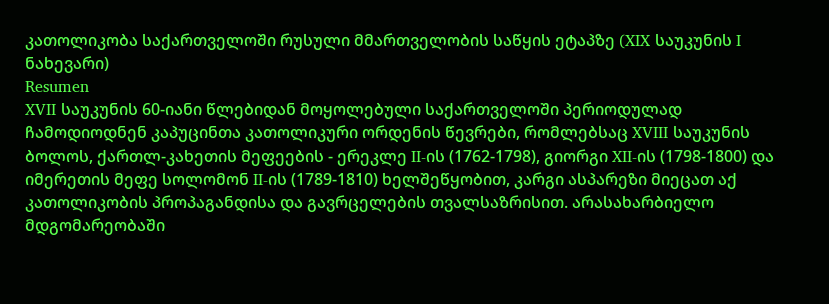კათოლიკობა საქართველოში რუსული მმართველობის საწყის ეტაპზე (XIX საუკუნის I ნახევარი)
Resumen
XVII საუკუნის 60-იანი წლებიდან მოყოლებული საქართველოში პერიოდულად ჩამოდიოდნენ კაპუცინთა კათოლიკური ორდენის წევრები, რომლებსაც XVIII საუკუნის ბოლოს, ქართლ-კახეთის მეფეების - ერეკლე II-ის (1762-1798), გიორგი XII-ის (1798-1800) და იმერეთის მეფე სოლომონ II-ის (1789-1810) ხელშეწყობით, კარგი ასპარეზი მიეცათ აქ კათოლიკობის პროპაგანდისა და გავრცელების თვალსაზრისით. არასახარბიელო მდგომარეობაში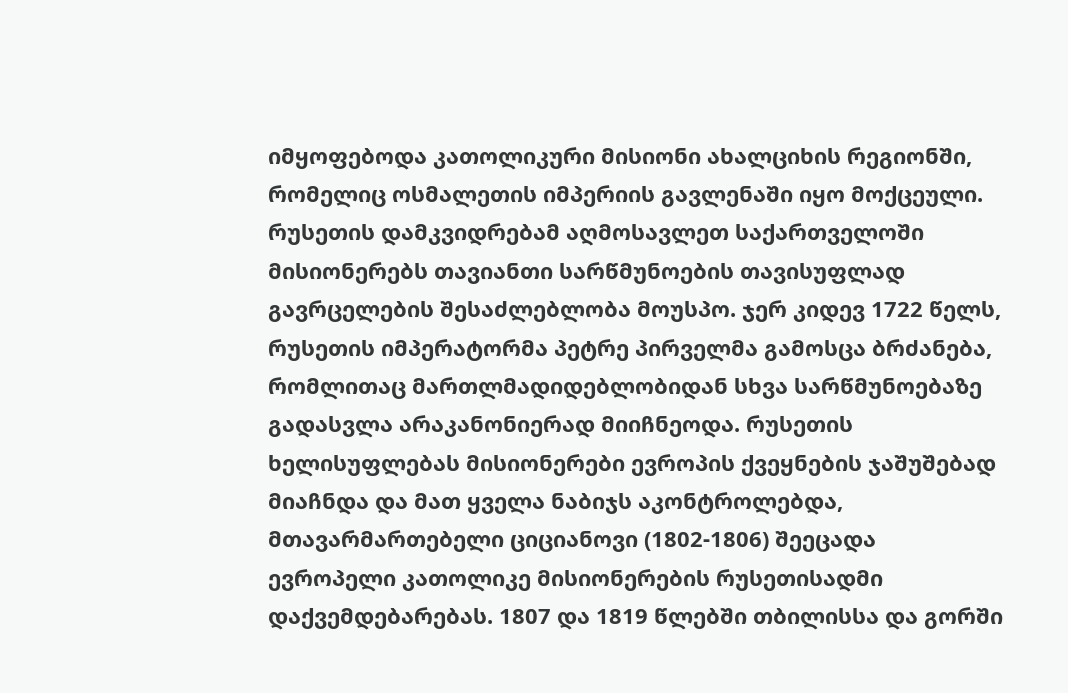იმყოფებოდა კათოლიკური მისიონი ახალციხის რეგიონში, რომელიც ოსმალეთის იმპერიის გავლენაში იყო მოქცეული.
რუსეთის დამკვიდრებამ აღმოსავლეთ საქართველოში მისიონერებს თავიანთი სარწმუნოების თავისუფლად გავრცელების შესაძლებლობა მოუსპო. ჯერ კიდევ 1722 წელს, რუსეთის იმპერატორმა პეტრე პირველმა გამოსცა ბრძანება, რომლითაც მართლმადიდებლობიდან სხვა სარწმუნოებაზე გადასვლა არაკანონიერად მიიჩნეოდა. რუსეთის ხელისუფლებას მისიონერები ევროპის ქვეყნების ჯაშუშებად მიაჩნდა და მათ ყველა ნაბიჯს აკონტროლებდა,
მთავარმართებელი ციციანოვი (1802-1806) შეეცადა ევროპელი კათოლიკე მისიონერების რუსეთისადმი დაქვემდებარებას. 1807 და 1819 წლებში თბილისსა და გორში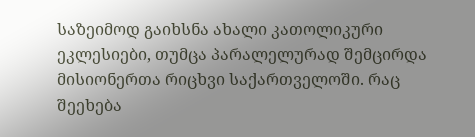საზეიმოდ გაიხსნა ახალი კათოლიკური ეკლესიები, თუმცა პარალელურად შემცირდა მისიონერთა რიცხვი საქართველოში. რაც შეეხება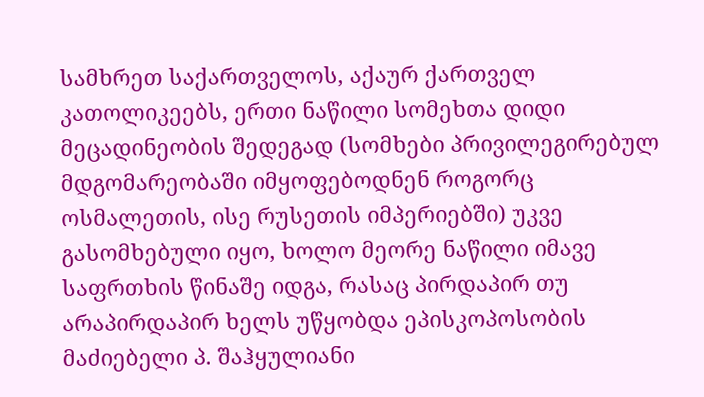სამხრეთ საქართველოს, აქაურ ქართველ კათოლიკეებს, ერთი ნაწილი სომეხთა დიდი მეცადინეობის შედეგად (სომხები პრივილეგირებულ მდგომარეობაში იმყოფებოდნენ როგორც ოსმალეთის, ისე რუსეთის იმპერიებში) უკვე გასომხებული იყო, ხოლო მეორე ნაწილი იმავე საფრთხის წინაშე იდგა, რასაც პირდაპირ თუ არაპირდაპირ ხელს უწყობდა ეპისკოპოსობის მაძიებელი პ. შაჰყულიანი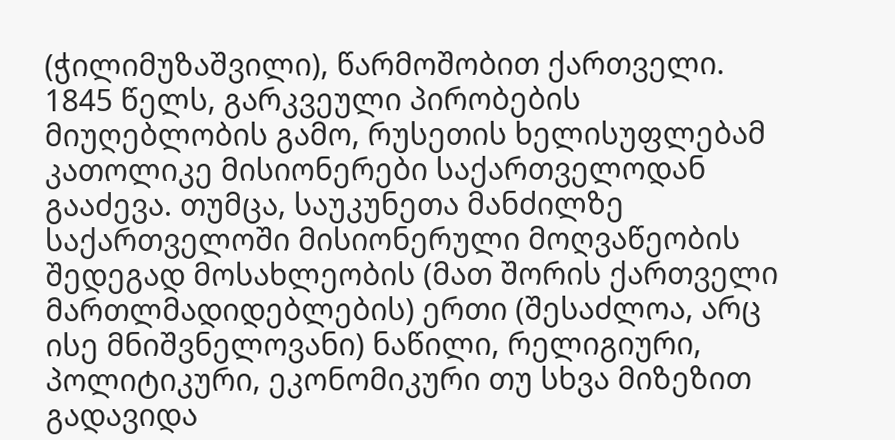(ჭილიმუზაშვილი), წარმოშობით ქართველი.
1845 წელს, გარკვეული პირობების მიუღებლობის გამო, რუსეთის ხელისუფლებამ კათოლიკე მისიონერები საქართველოდან გააძევა. თუმცა, საუკუნეთა მანძილზე საქართველოში მისიონერული მოღვაწეობის შედეგად მოსახლეობის (მათ შორის ქართველი მართლმადიდებლების) ერთი (შესაძლოა, არც ისე მნიშვნელოვანი) ნაწილი, რელიგიური, პოლიტიკური, ეკონომიკური თუ სხვა მიზეზით გადავიდა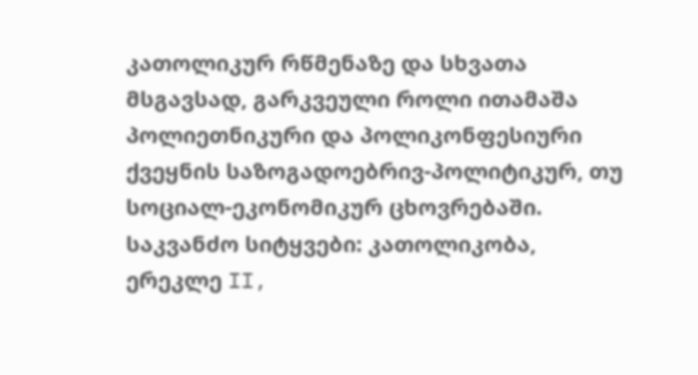კათოლიკურ რწმენაზე და სხვათა მსგავსად, გარკვეული როლი ითამაშა პოლიეთნიკური და პოლიკონფესიური ქვეყნის საზოგადოებრივ-პოლიტიკურ, თუ სოციალ-ეკონომიკურ ცხოვრებაში.
საკვანძო სიტყვები: კათოლიკობა, ერეკლე II,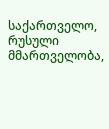საქართველო, რუსული მმართველობა,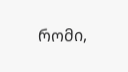რომი,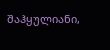შაჰყულიანი,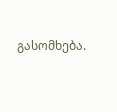გასომხება.